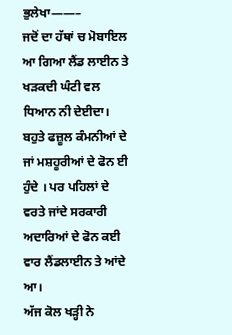ਭੁਲੇਖਾ——–
ਜਦੋਂ ਦਾ ਹੱਥਾਂ ਚ ਮੋਬਾਇਲ ਆ ਗਿਆ ਲੈਂਡ ਲਾਈਨ ਤੇ ਖੜਕਦੀ ਘੰਟੀ ਵਲ ਧਿਆਨ ਨੀ ਦੇਈਦਾ। ਬਹੁਤੇ ਫਜ਼ੂਲ ਕੰਮਨੀਆਂ ਦੇ ਜਾਂ ਮਸ਼ਹੂਰੀਆਂ ਦੇ ਫੋਨ ਈ ਹੁੰਦੇ । ਪਰ ਪਹਿਲਾਂ ਦੇ ਵਰਤੇ ਜਾਂਦੇ ਸਰਕਾਰੀ ਅਦਾਰਿਆਂ ਦੇ ਫੋਨ ਕਈ ਵਾਰ ਲੈਂਡਲਾਈਨ ਤੇ ਆਂਦੇ ਆ।
ਅੱਜ ਕੋਲ ਖੜ੍ਹੀ ਨੇ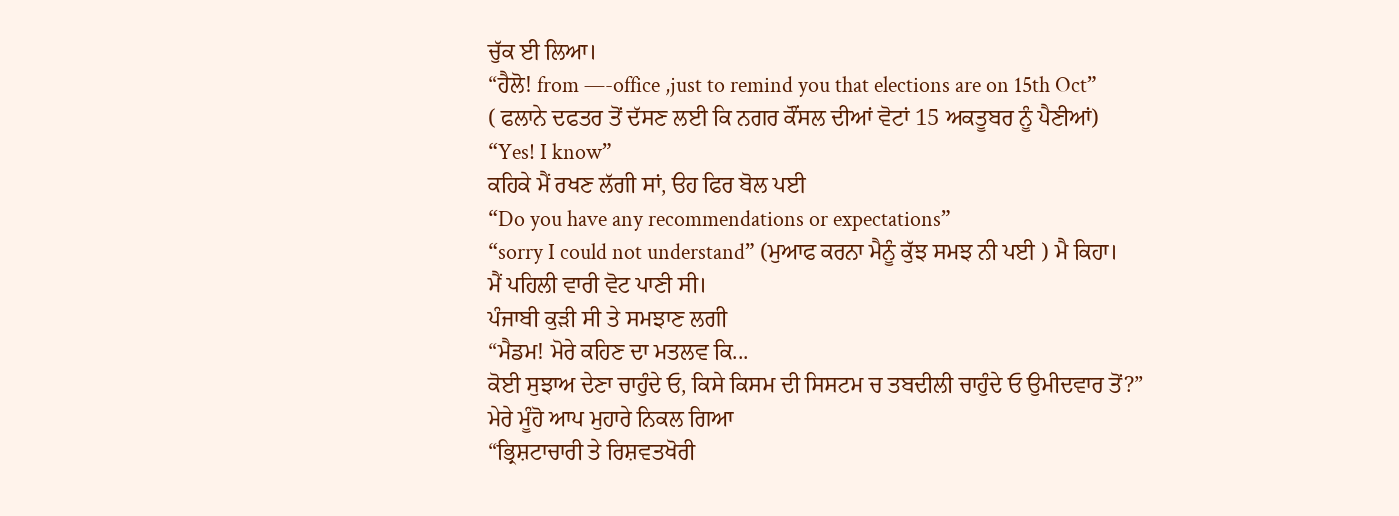ਚੁੱਕ ਈ ਲਿਆ।
“ਹੈਲੋ! from —-office ,just to remind you that elections are on 15th Oct”
( ਫਲਾਨੇ ਦਫਤਰ ਤੋਂ ਦੱਸਣ ਲਈ ਕਿ ਨਗਰ ਕੌਂਸਲ ਦੀਆਂ ਵੋਟਾਂ 15 ਅਕਤੂਬਰ ਨੂੰ ਪੈਣੀਆਂ)
“Yes! I know”
ਕਹਿਕੇ ਮੈਂ ਰਖਣ ਲੱਗੀ ਸਾਂ, ੳਹ ਫਿਰ ਬੋਲ ਪਈ
“Do you have any recommendations or expectations”
“sorry I could not understand” (ਮੁਆਫ ਕਰਨਾ ਮੈਨੂੰ ਕੁੱਝ ਸਮਝ ਨੀ ਪਈ ) ਮੈ ਕਿਹਾ।
ਮੈਂ ਪਹਿਲੀ ਵਾਰੀ ਵੋਟ ਪਾਣੀ ਸੀ।
ਪੰਜਾਬੀ ਕੁੜੀ ਸੀ ਤੇ ਸਮਝਾਣ ਲਗੀ
“ਮੈਡਮ! ਮੋਰੇ ਕਹਿਣ ਦਾ ਮਤਲਵ ਕਿ...
ਕੋਈ ਸੁਝਾਅ ਦੇਣਾ ਚਾਹੁੰਦੇ ਓ, ਕਿਸੇ ਕਿਸਮ ਦੀ ਸਿਸਟਮ ਚ ਤਬਦੀਲੀ ਚਾਹੁੰਦੇ ਓ ਉਮੀਦਵਾਰ ਤੋਂ?”
ਮੇਰੇ ਮੂੰਹੋ ਆਪ ਮੁਹਾਰੇ ਨਿਕਲ ਗਿਆ
“ਭ੍ਰਿਸ਼ਟਾਚਾਰੀ ਤੇ ਰਿਸ਼ਵਤਖੋਰੀ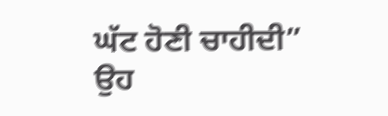ਘੱਟ ਹੋਣੀ ਚਾਹੀਦੀ”
ਉਹ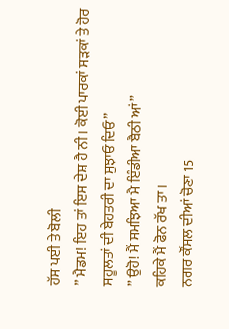ਹੱਸ ਪਈ ਤੇ ਬੋਲੀ
” ਮੈਡਮ! ਇਹ ਤਾਂ ਇਸ ਦੇਸ਼ ਹੈ ਨੀ। ਕੋਈ ਪਾਰਕਾਂ ਸੜਕਾਂ ਤੇ ਹੋਰ ਸਹੂਲਤਾਂ ਦੀ ਬੇਹਤਰੀ ਦਾ ਸੁਝਾਓ ਦਿਓ”
” ਉਹੋ! ਮੈਂ ਸਮਝਿਆ ਮੈ ਇੰਡੀਆ ਬੈਠੀ ਆਂ”
ਕਹਿਕੇ ਮੈਂ ਫੋਨ ਰੱਖ ਤਾ।
ਨਗਰ ਕੌਂਸਲ ਦੀਆਂ ਚੋਣਾ 15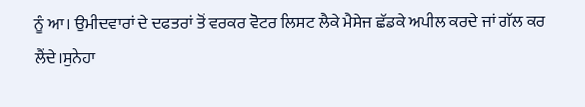ਨੂੰ ਆ। ਉਮੀਦਵਾਰਾਂ ਦੇ ਦਫਤਰਾਂ ਤੋਂ ਵਰਕਰ ਵੋਟਰ ਲਿਸਟ ਲੈਕੇ ਮੈਸੇਜ ਛੱਡਕੇ ਅਪੀਲ ਕਰਦੇ ਜਾਂ ਗੱਲ ਕਰ ਲੈਂਦੇ।ਸੁਨੇਹਾ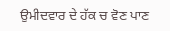ਉਮੀਦਵਾਰ ਦੇ ਹੱਕ ਚ ਵੋਣ ਪਾਣ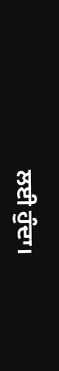ਲਈ ਹੁੰਦਾ।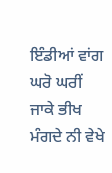ਇੰਡੀਆਂ ਵਾਂਗ ਘਰੋ ਘਰੀਂ ਜਾਕੇ ਭੀਖ ਮੰਗਦੇ ਨੀ ਵੇਖੇ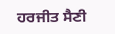ਹਰਜੀਤ ਸੈਣੀ